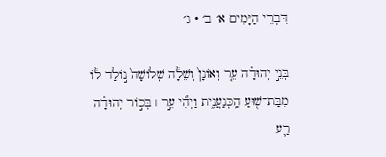דִּבְרֵי הַיָּמִים א׳ ב׳ · ג׳

בְּנֵ֣י יְהוּדָ֗ה עֵ֤ר וְאוֹנָן֙ וְשֵׁלָ֔ה שְׁלוֹשָׁה֙ נ֣וֹלַד ל֔וֹ מִבַּת־שׁ֖וּעַ הַֽכְּנַעֲנִ֑ית וַיְהִ֞י עֵ֣ר ׀ בְּכ֣וֹר יְהוּדָ֗ה רַ֛ע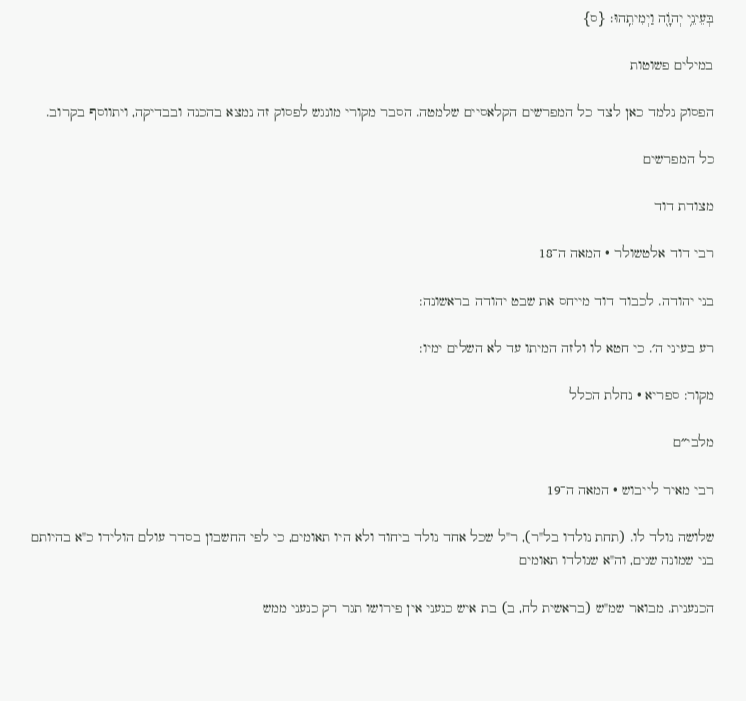בְּעֵינֵ֥י יְהֹוָ֖ה וַיְמִיתֵֽהוּ׃ {ס}

במילים פשוטות

הפסוק נלמד כאן לצד כל המפרשים הקלאסיים שלמטה. הסבר מקורי מונגש לפסוק זה נמצא בהכנה ובבדיקה, ויתווסף בקרוב.

כל המפרשים

מצודת דוד

רבי דוד אלטשולר · המאה ה־18

בני יהודה. לכבוד דוד מייחס את שבט יהודה בראשונה:

רע בעיני ה׳. כי חטא לו ולזה המיתו עד לא השלים ימיו:

מקור: ספריא · נחלת הכלל

מלבי״ם

רבי מאיר לייבוש · המאה ה־19

שלושה נולד לו. (תחת נולדו בל"ר), ר"ל שכל אחד נולד ביחוד ולא היו תאומים, כי לפי החשבון בסדר עולם הולידו כ"א בהיותם בני שמונה שנים, וה"א שנולדו תאומים

הכנענית. מבואר שמ"ש (בראשית לח, ב) בת איש כנעני אין פירושו תגר רק כנעני ממש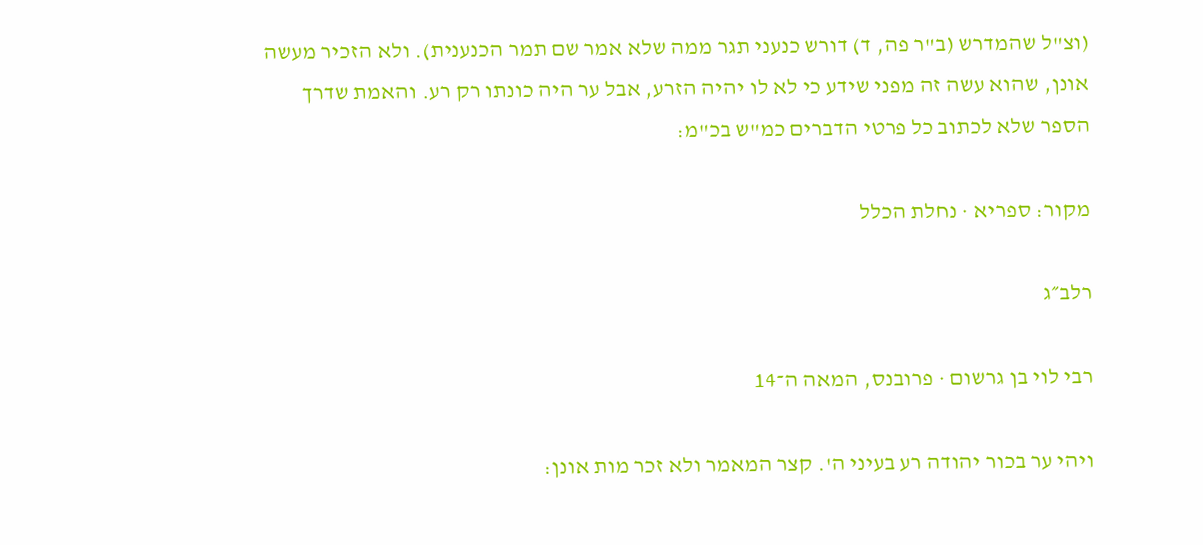(וצ"ל שהמדרש (ב"ר פה, ד) דורש כנעני תגר ממה שלא אמר שם תמר הכנענית). ולא הזכיר מעשה אונן, שהוא עשה זה מפני שידע כי לא לו יהיה הזרע, אבל ער היה כונתו רק רע. והאמת שדרך הספר שלא לכתוב כל פרטי הדברים כמ"ש בכ"מ:

מקור: ספריא · נחלת הכלל

רלב״ג

רבי לוי בן גרשום · פרובנס, המאה ה־14

ויהי ער בכור יהודה רע בעיני ה'. קצר המאמר ולא זכר מות אונן: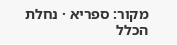מקור: ספריא · נחלת הכלל